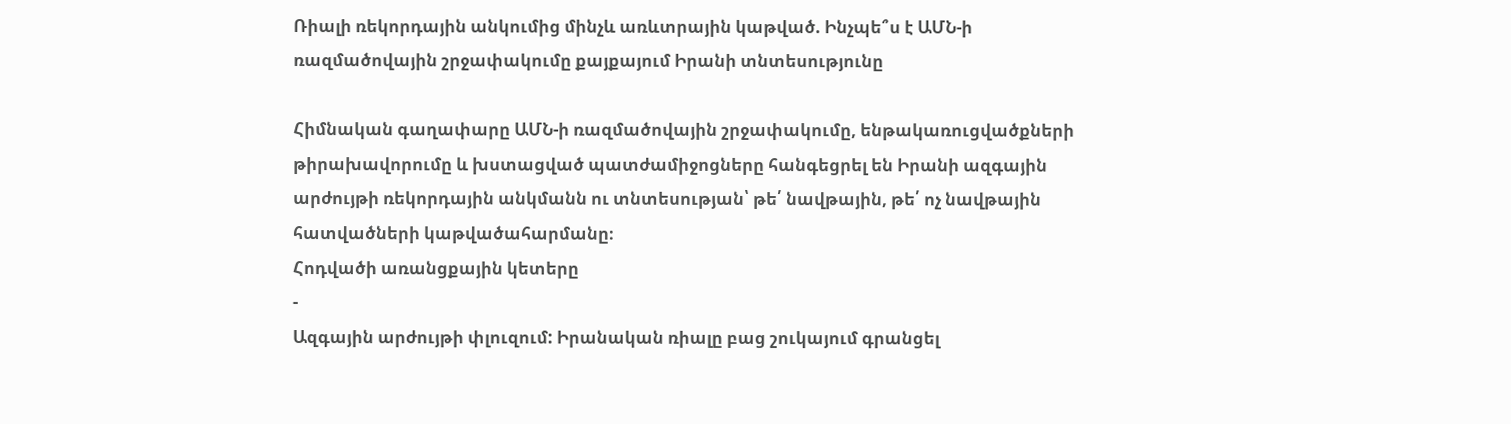Ռիալի ռեկորդային անկումից մինչև առևտրային կաթված. Ինչպե՞ս է ԱՄՆ-ի ռազմածովային շրջափակումը քայքայում Իրանի տնտեսությունը

Հիմնական գաղափարը ԱՄՆ-ի ռազմածովային շրջափակումը, ենթակառուցվածքների թիրախավորումը և խստացված պատժամիջոցները հանգեցրել են Իրանի ազգային արժույթի ռեկորդային անկմանն ու տնտեսության՝ թե՛ նավթային, թե՛ ոչ նավթային հատվածների կաթվածահարմանը։
Հոդվածի առանցքային կետերը
-
Ազգային արժույթի փլուզում: Իրանական ռիալը բաց շուկայում գրանցել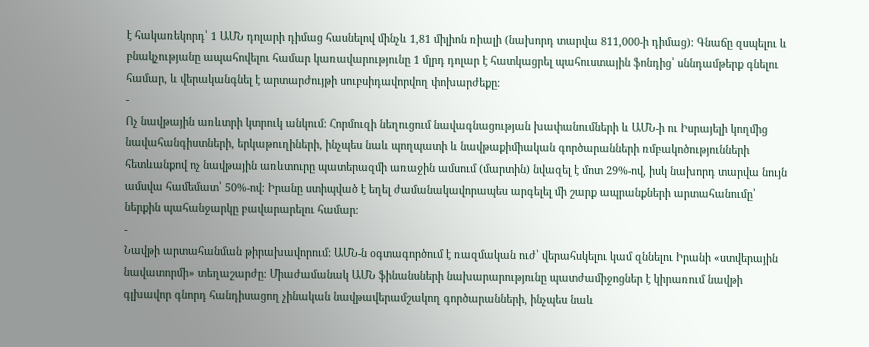է հակառեկորդ՝ 1 ԱՄՆ դոլարի դիմաց հասնելով մինչև 1,81 միլիոն ռիալի (նախորդ տարվա 811,000-ի դիմաց)։ Գնաճը զսպելու և բնակչությանը ապահովելու համար կառավարությունը 1 մլրդ դոլար է հատկացրել պահուստային ֆոնդից՝ սննդամթերք գնելու համար, և վերականգնել է արտարժույթի սուբսիդավորվող փոխարժեքը։
-
Ոչ նավթային առևտրի կտրուկ անկում: Հորմուզի նեղուցում նավագնացության խափանումների և ԱՄՆ-ի ու Իսրայելի կողմից նավահանգիստների, երկաթուղիների, ինչպես նաև պողպատի և նավթաքիմիական գործարանների ռմբակոծությունների հետևանքով ոչ նավթային առևտուրը պատերազմի առաջին ամսում (մարտին) նվազել է մոտ 29%-ով, իսկ նախորդ տարվա նույն ամսվա համեմատ՝ 50%-ով։ Իրանը ստիպված է եղել ժամանակավորապես արգելել մի շարք ապրանքների արտահանումը՝ ներքին պահանջարկը բավարարելու համար։
-
Նավթի արտահանման թիրախավորում: ԱՄՆ-ն օգտագործում է ռազմական ուժ՝ վերահսկելու կամ զննելու Իրանի «ստվերային նավատորմի» տեղաշարժը։ Միաժամանակ ԱՄՆ ֆինանսների նախարարությունը պատժամիջոցներ է կիրառում նավթի գլխավոր գնորդ հանդիսացող չինական նավթավերամշակող գործարանների, ինչպես նաև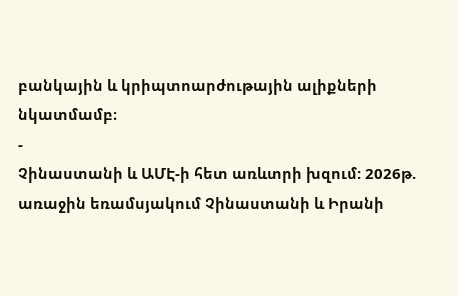բանկային և կրիպտոարժութային ալիքների նկատմամբ։
-
Չինաստանի և ԱՄԷ-ի հետ առևտրի խզում: 2026թ. առաջին եռամսյակում Չինաստանի և Իրանի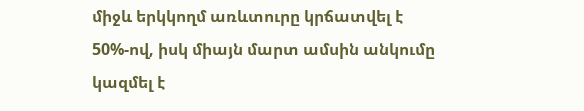միջև երկկողմ առևտուրը կրճատվել է 50%-ով, իսկ միայն մարտ ամսին անկումը կազմել է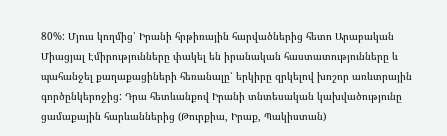80%: Մյուս կողմից՝ Իրանի հրթիռային հարվածներից հետո Արաբական Միացյալ Էմիրությունները փակել են իրանական հաստատությունները և պահանջել քաղաքացիների հեռանալը՝ երկիրը զրկելով խոշոր առևտրային գործընկերոջից: Դրա հետևանքով Իրանի տնտեսական կախվածությունը ցամաքային հարևաններից (Թուրքիա, Իրաք, Պակիստան)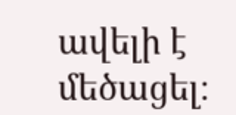ավելի է մեծացել։